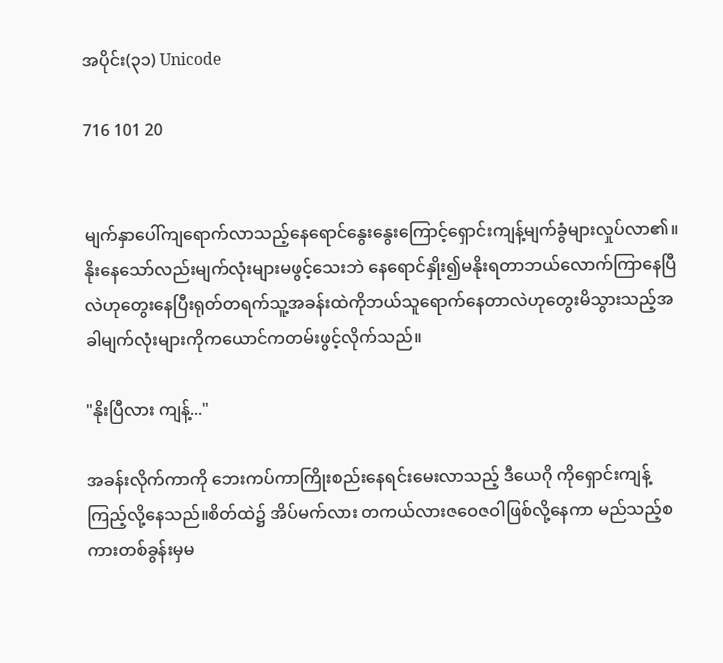အပိုင်း(၃၁) Unicode

716 101 20


မျက်နှာပေါ်ကျရောက်လာသည့်နေရောင်နွေးနွေးကြောင့်ရှောင်းကျန့်မျက်ခွံများလှုပ်လာ၏။နိုးနေသော်လည်းမျက်လုံးများမဖွင့်သေးဘဲ နေရောင်နှိုး၍မနိုးရတာဘယ်လောက်ကြာနေပြီလဲဟုတွေးနေပြီးရုတ်တရက်သူ့အခန်းထဲကိုဘယ်သူရောက်နေတာလဲဟုတွေးမိသွားသည့်အခါမျက်လုံးများကိုကယောင်ကတမ်းဖွင့်လိုက်သည်။

"နိုးပြီလား ကျန့်..."

အခန်းလိုက်ကာကို ဘေးကပ်ကာကြိုးစည်းနေရင်းမေးလာသည့် ဒီယေဂို ကိုရှောင်းကျန့်ကြည့်လို့နေသည်။စိတ်ထဲ၌ အိပ်မက်လား တကယ်လားဇဝေဇဝါဖြစ်လို့နေကာ မည်သည့်စကားတစ်ခွန်းမှမ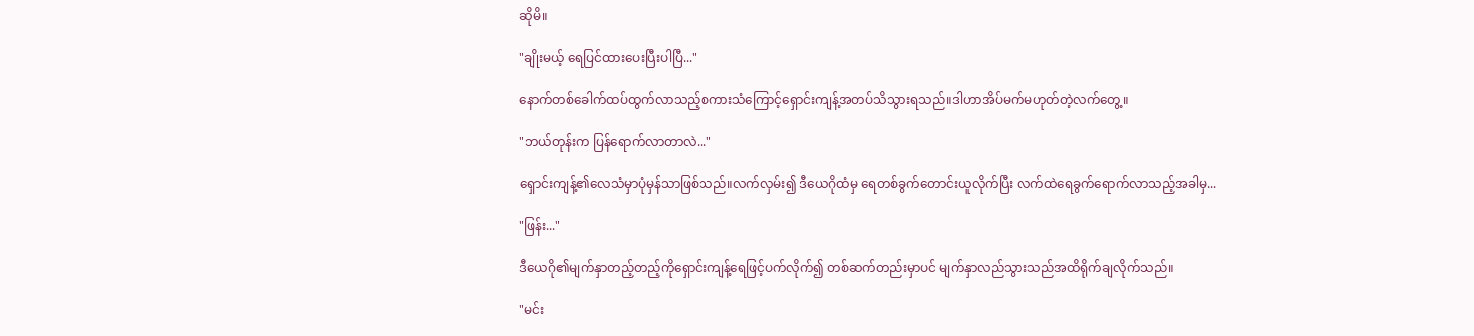ဆိုမိ။

"ချိုးမယ့် ရေပြင်ထားပေးပြီးပါပြီ..."

နောက်တစ်ခေါက်ထပ်ထွက်လာသည့်စကားသံကြောင့်ရှောင်းကျန့်အတပ်သိသွားရသည်။ဒါဟာအိပ်မက်မဟုတ်တဲ့လက်တွေ့။

"ဘယ်တုန်းက ပြန်ရောက်လာတာလဲ..."

ရှောင်းကျန့်၏လေသံမှာပုံမှန်သာဖြစ်သည်။လက်လှမ်း၍ ဒီယေဂိုထံမှ ရေတစ်ခွက်တောင်းယူလိုက်ပြီး လက်ထဲရေခွက်ရောက်လာသည့်အခါမှ...

"ဖြန်း..."

ဒီယေဂို၏မျက်နှာတည့်တည့်ကိုရှောင်းကျန့်ရေဖြင့်ပက်လိုက်၍ တစ်ဆက်တည်းမှာပင် မျက်နှာလည်သွားသည်အထိရိုက်ချလိုက်သည်။

"မင်း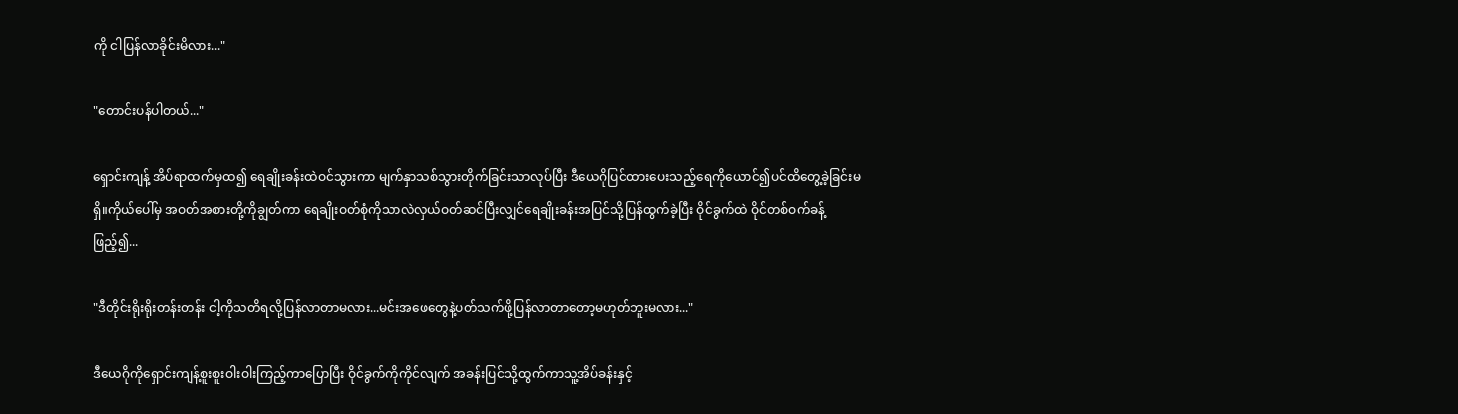ကို ငါပြန်လာခိုင်းမိလား..."

"တောင်းပန်ပါတယ်..."

ရှောင်းကျန့် အိပ်ရာထက်မှထ၍ ရေချိုးခန်းထဲဝင်သွားကာ မျက်နှာသစ်သွားတိုက်ခြင်းသာလုပ်ပြီး ဒီယေဂိုပြင်ထားပေးသည့်ရေကိုယောင်၍ပင်ထိတွေ့ခဲ့ခြင်းမရှိ။ကိုယ်ပေါ်မှ အဝတ်အစားတို့ကိုချွတ်ကာ ရေချိုးဝတ်စုံကိုသာလဲလှယ်ဝတ်ဆင်ပြီးလျှင်ရေချိုးခန်းအပြင်သို့ပြန်ထွက်ခဲ့ပြီး ဝိုင်ခွက်ထဲ ဝိုင်တစ်ဝက်ခန့်ဖြည့်၍...

"ဒီတိုင်းရိုးရိုးတန်းတန်း ငါ့ကိုသတိရလို့ပြန်လာတာမလား...မင်းအဖေတွေနဲ့ပတ်သက်ဖို့ပြန်လာတာတော့မဟုတ်ဘူးမလား..."

ဒီယေဂိုကိုရှောင်းကျန့်စူးစူးဝါးဝါးကြည့်ကာပြောပြီး ဝိုင်ခွက်ကိုကိုင်လျက် အခန်းပြင်သို့ထွက်ကာသူ့အိပ်ခန်းနှင့်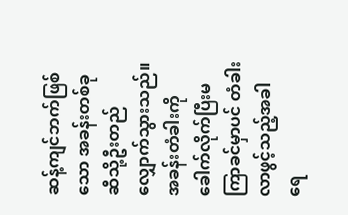ဆန့်ကျင်ဘက်ဖြစ်သော အခန်းတစ်ခုဆီသို့ဦးတည်လျှောက်သွားသည်။အခန်းတံခါးကိုခေါက်လိုက်ပြီးမကြာခင်မှာပင် တံခါးလာဖွင့်သည့်အခါ ရေ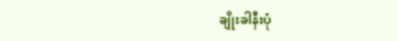ချိုးခါနီးပုံ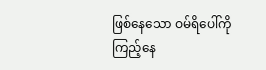ဖြစ်နေသော ဝမ်ရိပေါ်ကိုကြည့်နေ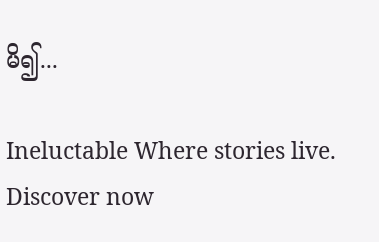မိ၍...

Ineluctable Where stories live. Discover now